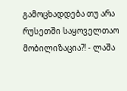გამოცხადდება თუ არა რუსეთში საყოველთაო მობილიზაცია?! - ლაშა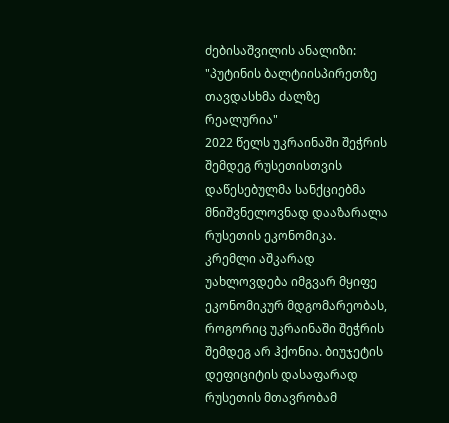ძებისაშვილის ანალიზი: "პუტინის ბალტიისპირეთზე თავდასხმა ძალზე რეალურია"
2022 წელს უკრაინაში შეჭრის შემდეგ რუსეთისთვის დაწესებულმა სანქციებმა მნიშვნელოვნად დააზარალა რუსეთის ეკონომიკა. კრემლი აშკარად უახლოვდება იმგვარ მყიფე ეკონომიკურ მდგომარეობას, როგორიც უკრაინაში შეჭრის შემდეგ არ ჰქონია. ბიუჯეტის დეფიციტის დასაფარად რუსეთის მთავრობამ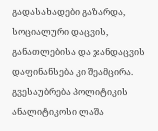გადასახადები გაზარდა, სოციალური დაცვის, განათლებისა და ჯანდაცვის დაფინანსება კი შეამცირა. გვესაუბრება პოლიტიკის ანალიტიკოსი ლაშა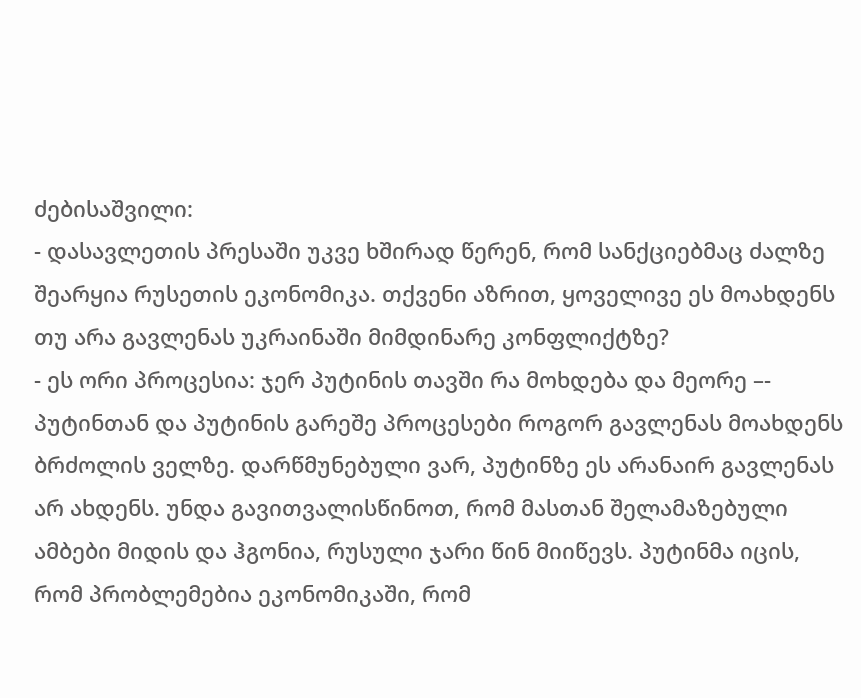ძებისაშვილი:
- დასავლეთის პრესაში უკვე ხშირად წერენ, რომ სანქციებმაც ძალზე შეარყია რუსეთის ეკონომიკა. თქვენი აზრით, ყოველივე ეს მოახდენს თუ არა გავლენას უკრაინაში მიმდინარე კონფლიქტზე?
- ეს ორი პროცესია: ჯერ პუტინის თავში რა მოხდება და მეორე –- პუტინთან და პუტინის გარეშე პროცესები როგორ გავლენას მოახდენს ბრძოლის ველზე. დარწმუნებული ვარ, პუტინზე ეს არანაირ გავლენას არ ახდენს. უნდა გავითვალისწინოთ, რომ მასთან შელამაზებული ამბები მიდის და ჰგონია, რუსული ჯარი წინ მიიწევს. პუტინმა იცის, რომ პრობლემებია ეკონომიკაში, რომ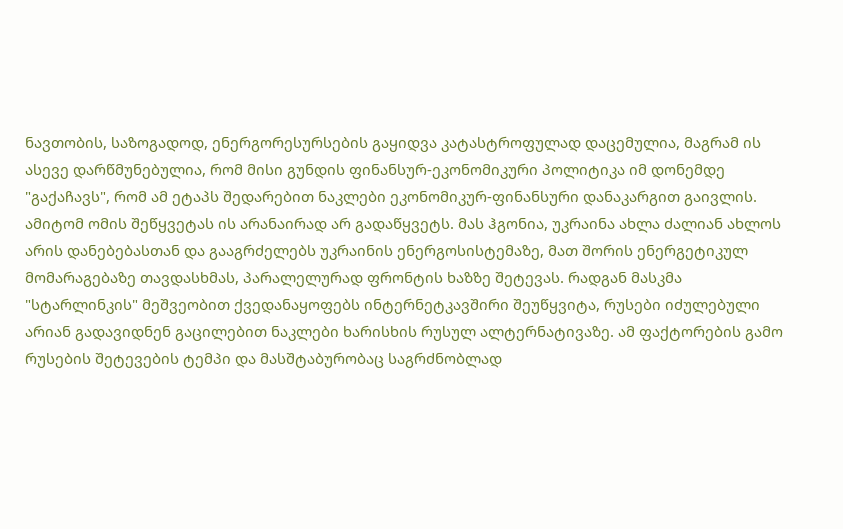ნავთობის, საზოგადოდ, ენერგორესურსების გაყიდვა კატასტროფულად დაცემულია, მაგრამ ის ასევე დარწმუნებულია, რომ მისი გუნდის ფინანსურ-ეკონომიკური პოლიტიკა იმ დონემდე "გაქაჩავს", რომ ამ ეტაპს შედარებით ნაკლები ეკონომიკურ-ფინანსური დანაკარგით გაივლის. ამიტომ ომის შეწყვეტას ის არანაირად არ გადაწყვეტს. მას ჰგონია, უკრაინა ახლა ძალიან ახლოს არის დანებებასთან და გააგრძელებს უკრაინის ენერგოსისტემაზე, მათ შორის ენერგეტიკულ მომარაგებაზე თავდასხმას, პარალელურად ფრონტის ხაზზე შეტევას. რადგან მასკმა "სტარლინკის" მეშვეობით ქვედანაყოფებს ინტერნეტკავშირი შეუწყვიტა, რუსები იძულებული არიან გადავიდნენ გაცილებით ნაკლები ხარისხის რუსულ ალტერნატივაზე. ამ ფაქტორების გამო რუსების შეტევების ტემპი და მასშტაბურობაც საგრძნობლად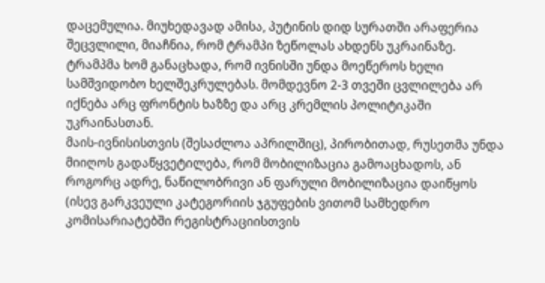დაცემულია. მიუხედავად ამისა, პუტინის დიდ სურათში არაფერია შეცვლილი, მიაჩნია, რომ ტრამპი ზეწოლას ახდენს უკრაინაზე. ტრამპმა ხომ განაცხადა, რომ ივნისში უნდა მოეწეროს ხელი სამშვიდობო ხელშეკრულებას. მომდევნო 2-3 თვეში ცვლილება არ იქნება არც ფრონტის ხაზზე და არც კრემლის პოლიტიკაში უკრაინასთან.
მაის-ივნისისთვის (შესაძლოა აპრილშიც), პირობითად, რუსეთმა უნდა მიიღოს გადაწყვეტილება, რომ მობილიზაცია გამოაცხადოს, ან როგორც ადრე, ნაწილობრივი ან ფარული მობილიზაცია დაიწყოს (ისევ გარკვეული კატეგორიის ჯგუფების ვითომ სამხედრო კომისარიატებში რეგისტრაციისთვის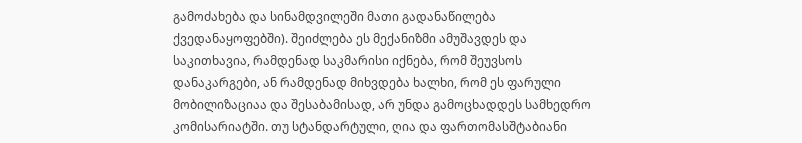გამოძახება და სინამდვილეში მათი გადანაწილება ქვედანაყოფებში). შეიძლება ეს მექანიზმი ამუშავდეს და საკითხავია, რამდენად საკმარისი იქნება, რომ შეუვსოს დანაკარგები, ან რამდენად მიხვდება ხალხი, რომ ეს ფარული მობილიზაციაა და შესაბამისად, არ უნდა გამოცხადდეს სამხედრო კომისარიატში. თუ სტანდარტული, ღია და ფართომასშტაბიანი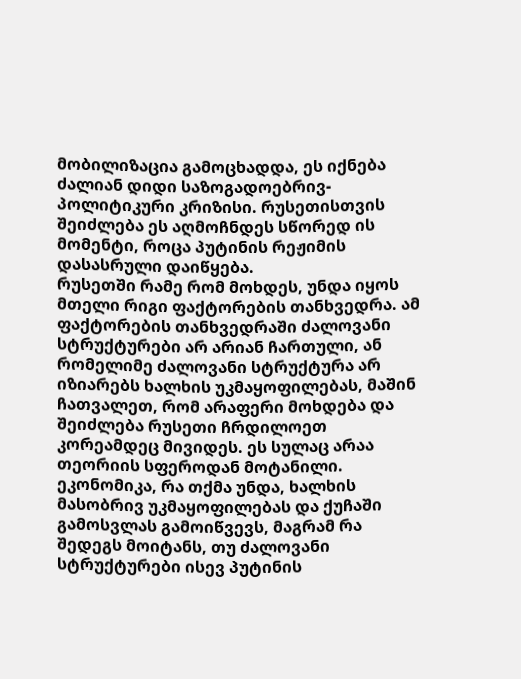მობილიზაცია გამოცხადდა, ეს იქნება ძალიან დიდი საზოგადოებრივ-პოლიტიკური კრიზისი. რუსეთისთვის შეიძლება ეს აღმოჩნდეს სწორედ ის მომენტი, როცა პუტინის რეჟიმის დასასრული დაიწყება.
რუსეთში რამე რომ მოხდეს, უნდა იყოს მთელი რიგი ფაქტორების თანხვედრა. ამ ფაქტორების თანხვედრაში ძალოვანი სტრუქტურები არ არიან ჩართული, ან რომელიმე ძალოვანი სტრუქტურა არ იზიარებს ხალხის უკმაყოფილებას, მაშინ ჩათვალეთ, რომ არაფერი მოხდება და შეიძლება რუსეთი ჩრდილოეთ კორეამდეც მივიდეს. ეს სულაც არაა თეორიის სფეროდან მოტანილი. ეკონომიკა, რა თქმა უნდა, ხალხის მასობრივ უკმაყოფილებას და ქუჩაში გამოსვლას გამოიწვევს, მაგრამ რა შედეგს მოიტანს, თუ ძალოვანი სტრუქტურები ისევ პუტინის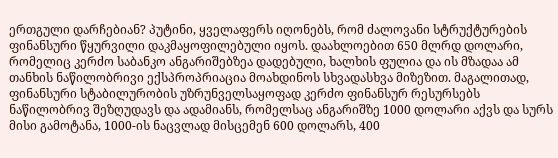ერთგული დარჩებიან? პუტინი, ყველაფერს იღონებს, რომ ძალოვანი სტრუქტურების ფინანსური წყურვილი დაკმაყოფილებული იყოს. დაახლოებით 650 მლრდ დოლარი, რომელიც კერძო საბანკო ანგარიშებზეა დადებული, ხალხის ფულია და ის მზადაა ამ თანხის ნაწილობრივი ექსპროპრიაცია მოახდინოს სხვადასხვა მიზეზით. მაგალითად, ფინანსური სტაბილურობის უზრუნველსაყოფად კერძო ფინანსურ რესურსებს ნაწილობრივ შეზღუდავს და ადამიანს, რომელსაც ანგარიშზე 1000 დოლარი აქვს და სურს მისი გამოტანა, 1000-ის ნაცვლად მისცემენ 600 დოლარს, 400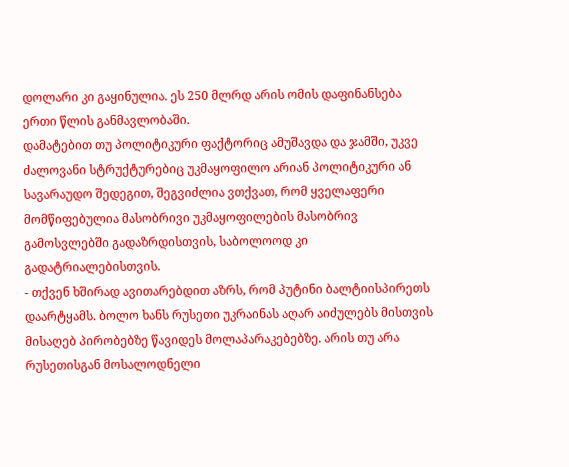დოლარი კი გაყინულია. ეს 250 მლრდ არის ომის დაფინანსება ერთი წლის განმავლობაში.
დამატებით თუ პოლიტიკური ფაქტორიც ამუშავდა და ჯამში, უკვე ძალოვანი სტრუქტურებიც უკმაყოფილო არიან პოლიტიკური ან სავარაუდო შედეგით, შეგვიძლია ვთქვათ, რომ ყველაფერი მომწიფებულია მასობრივი უკმაყოფილების მასობრივ გამოსვლებში გადაზრდისთვის, საბოლოოდ კი გადატრიალებისთვის.
- თქვენ ხშირად ავითარებდით აზრს, რომ პუტინი ბალტიისპირეთს დაარტყამს. ბოლო ხანს რუსეთი უკრაინას აღარ აიძულებს მისთვის მისაღებ პირობებზე წავიდეს მოლაპარაკებებზე. არის თუ არა რუსეთისგან მოსალოდნელი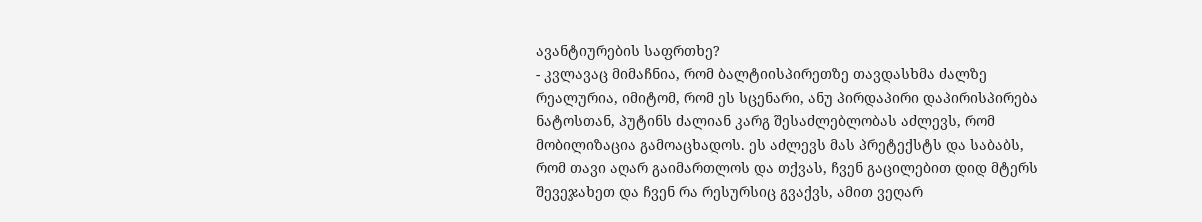ავანტიურების საფრთხე?
- კვლავაც მიმაჩნია, რომ ბალტიისპირეთზე თავდასხმა ძალზე რეალურია, იმიტომ, რომ ეს სცენარი, ანუ პირდაპირი დაპირისპირება ნატოსთან, პუტინს ძალიან კარგ შესაძლებლობას აძლევს, რომ მობილიზაცია გამოაცხადოს. ეს აძლევს მას პრეტექსტს და საბაბს, რომ თავი აღარ გაიმართლოს და თქვას, ჩვენ გაცილებით დიდ მტერს შევეჯახეთ და ჩვენ რა რესურსიც გვაქვს, ამით ვეღარ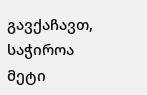გავქაჩავთ, საჭიროა მეტი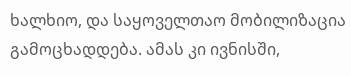ხალხიო, და საყოველთაო მობილიზაცია გამოცხადდება. ამას კი ივნისში,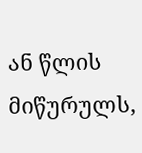ან წლის მიწურულს,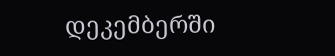დეკემბერში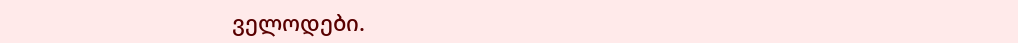ველოდები.